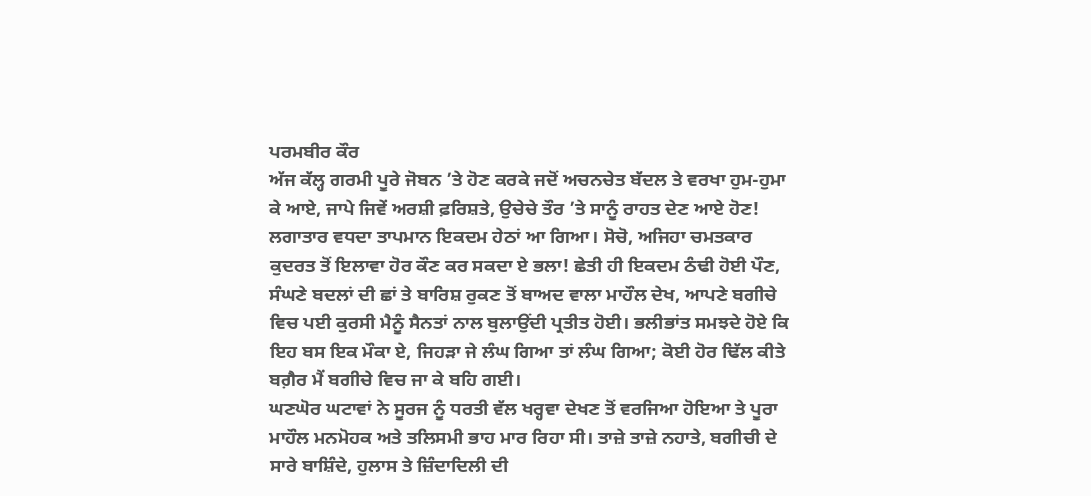ਪਰਮਬੀਰ ਕੌਰ
ਅੱਜ ਕੱਲ੍ਹ ਗਰਮੀ ਪੂਰੇ ਜੋਬਨ ’ਤੇ ਹੋਣ ਕਰਕੇ ਜਦੋਂ ਅਚਨਚੇਤ ਬੱਦਲ ਤੇ ਵਰਖਾ ਹੁਮ-ਹੁਮਾ ਕੇ ਆਏ, ਜਾਪੇ ਜਿਵੇਂ ਅਰਸ਼ੀ ਫ਼ਰਿਸ਼ਤੇ, ਉਚੇਚੇ ਤੌਰ ’ਤੇ ਸਾਨੂੰ ਰਾਹਤ ਦੇਣ ਆਏ ਹੋਣ!
ਲਗਾਤਾਰ ਵਧਦਾ ਤਾਪਮਾਨ ਇਕਦਮ ਹੇਠਾਂ ਆ ਗਿਆ। ਸੋਚੋ, ਅਜਿਹਾ ਚਮਤਕਾਰ ਕੁਦਰਤ ਤੋਂ ਇਲਾਵਾ ਹੋਰ ਕੌਣ ਕਰ ਸਕਦਾ ਏ ਭਲਾ! ਛੇਤੀ ਹੀ ਇਕਦਮ ਠੰਢੀ ਹੋਈ ਪੌਣ, ਸੰਘਣੇ ਬਦਲਾਂ ਦੀ ਛਾਂ ਤੇ ਬਾਰਿਸ਼ ਰੁਕਣ ਤੋਂ ਬਾਅਦ ਵਾਲਾ ਮਾਹੌਲ ਦੇਖ, ਆਪਣੇ ਬਗੀਚੇ ਵਿਚ ਪਈ ਕੁਰਸੀ ਮੈਨੂੰ ਸੈਨਤਾਂ ਨਾਲ ਬੁਲਾਉਂਦੀ ਪ੍ਰਤੀਤ ਹੋਈ। ਭਲੀਭਾਂਤ ਸਮਝਦੇ ਹੋਏ ਕਿ ਇਹ ਬਸ ਇਕ ਮੌਕਾ ਏ, ਜਿਹੜਾ ਜੇ ਲੰਘ ਗਿਆ ਤਾਂ ਲੰਘ ਗਿਆ; ਕੋਈ ਹੋਰ ਢਿੱਲ ਕੀਤੇ ਬਗ਼ੈਰ ਮੈਂ ਬਗੀਚੇ ਵਿਚ ਜਾ ਕੇ ਬਹਿ ਗਈ।
ਘਣਘੋਰ ਘਟਾਵਾਂ ਨੇ ਸੂਰਜ ਨੂੰ ਧਰਤੀ ਵੱਲ ਖਰ੍ਹਵਾ ਦੇਖਣ ਤੋਂ ਵਰਜਿਆ ਹੋਇਆ ਤੇ ਪੂਰਾ ਮਾਹੌਲ ਮਨਮੋਹਕ ਅਤੇ ਤਲਿਸਮੀ ਭਾਹ ਮਾਰ ਰਿਹਾ ਸੀ। ਤਾਜ਼ੇ ਤਾਜ਼ੇ ਨਹਾਤੇ, ਬਗੀਚੀ ਦੇ ਸਾਰੇ ਬਾਸ਼ਿੰਦੇ, ਹੁਲਾਸ ਤੇ ਜ਼ਿੰਦਾਦਿਲੀ ਦੀ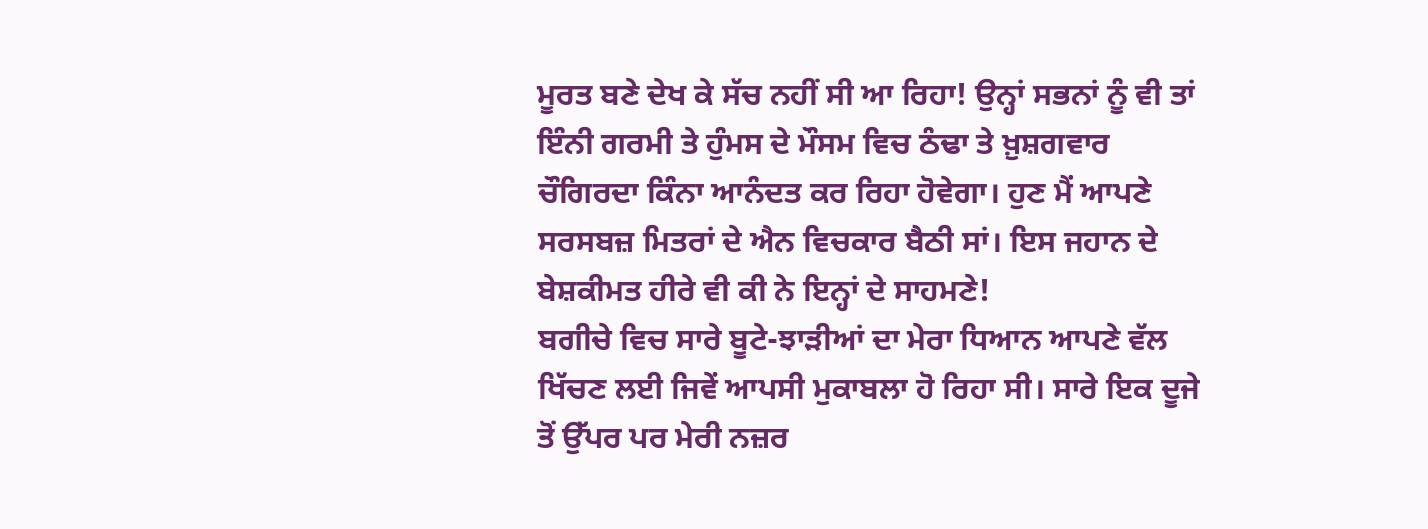ਮੂਰਤ ਬਣੇ ਦੇਖ ਕੇ ਸੱਚ ਨਹੀਂ ਸੀ ਆ ਰਿਹਾ! ਉਨ੍ਹਾਂ ਸਭਨਾਂ ਨੂੰ ਵੀ ਤਾਂ ਇੰਨੀ ਗਰਮੀ ਤੇ ਹੁੰਮਸ ਦੇ ਮੌਸਮ ਵਿਚ ਠੰਢਾ ਤੇ ਖ਼ੁਸ਼ਗਵਾਰ ਚੌਗਿਰਦਾ ਕਿੰਨਾ ਆਨੰਦਤ ਕਰ ਰਿਹਾ ਹੋਵੇਗਾ। ਹੁਣ ਮੈਂ ਆਪਣੇ ਸਰਸਬਜ਼ ਮਿਤਰਾਂ ਦੇ ਐਨ ਵਿਚਕਾਰ ਬੈਠੀ ਸਾਂ। ਇਸ ਜਹਾਨ ਦੇ ਬੇਸ਼ਕੀਮਤ ਹੀਰੇ ਵੀ ਕੀ ਨੇ ਇਨ੍ਹਾਂ ਦੇ ਸਾਹਮਣੇ!
ਬਗੀਚੇ ਵਿਚ ਸਾਰੇ ਬੂਟੇ-ਝਾੜੀਆਂ ਦਾ ਮੇਰਾ ਧਿਆਨ ਆਪਣੇ ਵੱਲ ਖਿੱਚਣ ਲਈ ਜਿਵੇਂ ਆਪਸੀ ਮੁਕਾਬਲਾ ਹੋ ਰਿਹਾ ਸੀ। ਸਾਰੇ ਇਕ ਦੂਜੇ ਤੋਂ ਉੱਪਰ ਪਰ ਮੇਰੀ ਨਜ਼ਰ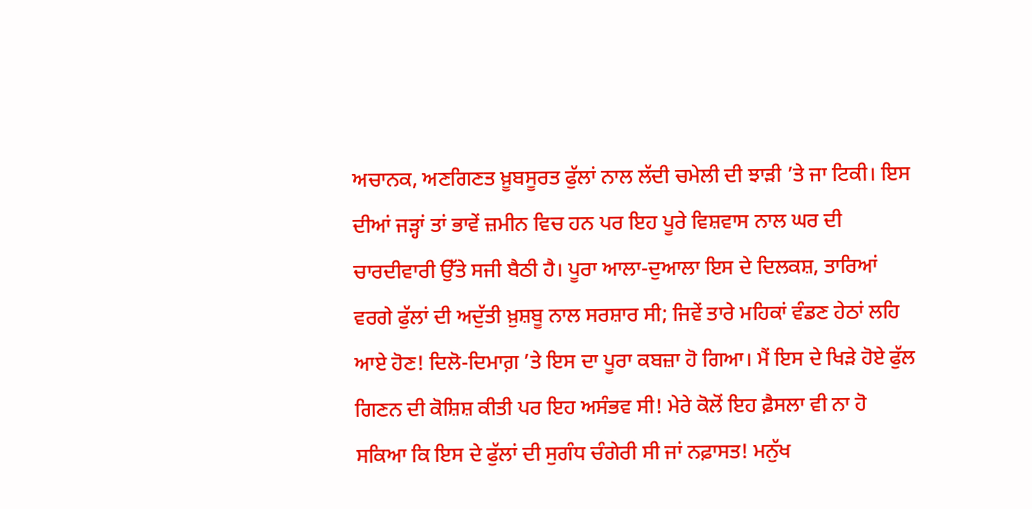ਅਚਾਨਕ, ਅਣਗਿਣਤ ਖ਼ੂਬਸੂਰਤ ਫੁੱਲਾਂ ਨਾਲ ਲੱਦੀ ਚਮੇਲੀ ਦੀ ਝਾੜੀ ’ਤੇ ਜਾ ਟਿਕੀ। ਇਸ ਦੀਆਂ ਜੜ੍ਹਾਂ ਤਾਂ ਭਾਵੇਂ ਜ਼ਮੀਨ ਵਿਚ ਹਨ ਪਰ ਇਹ ਪੂਰੇ ਵਿਸ਼ਵਾਸ ਨਾਲ ਘਰ ਦੀ ਚਾਰਦੀਵਾਰੀ ਉੱਤੇ ਸਜੀ ਬੈਠੀ ਹੈ। ਪੂਰਾ ਆਲਾ-ਦੁਆਲਾ ਇਸ ਦੇ ਦਿਲਕਸ਼, ਤਾਰਿਆਂ ਵਰਗੇ ਫੁੱਲਾਂ ਦੀ ਅਦੁੱਤੀ ਖ਼ੁਸ਼ਬੂ ਨਾਲ ਸਰਸ਼ਾਰ ਸੀ; ਜਿਵੇਂ ਤਾਰੇ ਮਹਿਕਾਂ ਵੰਡਣ ਹੇਠਾਂ ਲਹਿ ਆਏ ਹੋਣ! ਦਿਲੋ-ਦਿਮਾਗ਼ ’ਤੇ ਇਸ ਦਾ ਪੂਰਾ ਕਬਜ਼ਾ ਹੋ ਗਿਆ। ਮੈਂ ਇਸ ਦੇ ਖਿੜੇ ਹੋਏ ਫੁੱਲ ਗਿਣਨ ਦੀ ਕੋਸ਼ਿਸ਼ ਕੀਤੀ ਪਰ ਇਹ ਅਸੰਭਵ ਸੀ! ਮੇਰੇ ਕੋਲੋਂ ਇਹ ਫ਼ੈਸਲਾ ਵੀ ਨਾ ਹੋ ਸਕਿਆ ਕਿ ਇਸ ਦੇ ਫੁੱਲਾਂ ਦੀ ਸੁਗੰਧ ਚੰਗੇਰੀ ਸੀ ਜਾਂ ਨਫ਼ਾਸਤ! ਮਨੁੱਖ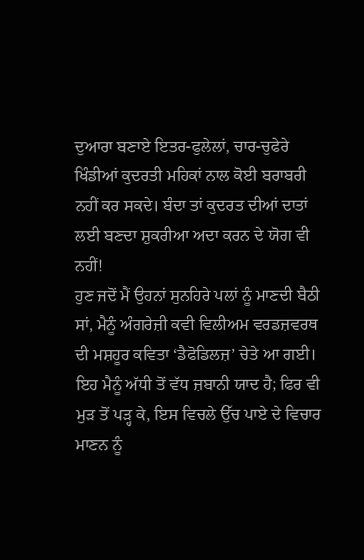ਦੁਆਰਾ ਬਣਾਏ ਇਤਰ-ਫੁਲੇਲਾਂ, ਚਾਰ-ਚੁਫੇਰੇ ਖਿੰਡੀਆਂ ਕੁਦਰਤੀ ਮਹਿਕਾਂ ਨਾਲ ਕੋਈ ਬਰਾਬਰੀ ਨਹੀਂ ਕਰ ਸਕਦੇ। ਬੰਦਾ ਤਾਂ ਕੁਦਰਤ ਦੀਆਂ ਦਾਤਾਂ ਲਈ ਬਣਦਾ ਸ਼ੁਕਰੀਆ ਅਦਾ ਕਰਨ ਦੇ ਯੋਗ ਵੀ ਨਹੀਂ!
ਹੁਣ ਜਦੋਂ ਮੈਂ ਉਹਨਾਂ ਸੁਨਹਿਰੇ ਪਲਾਂ ਨੂੰ ਮਾਣਦੀ ਬੈਠੀ ਸਾਂ, ਮੈਨੂੰ ਅੰਗਰੇਜ਼ੀ ਕਵੀ ਵਿਲੀਅਮ ਵਰਡਜ਼ਵਰਥ ਦੀ ਮਸ਼ਹੂਰ ਕਵਿਤਾ ‘ਡੈਫੋਡਿਲਜ਼’ ਚੇਤੇ ਆ ਗਈ। ਇਹ ਮੈਨੂੰ ਅੱਧੀ ਤੋਂ ਵੱਧ ਜ਼ਬਾਨੀ ਯਾਦ ਹੈ; ਫਿਰ ਵੀ ਮੁੜ ਤੋਂ ਪੜ੍ਹ ਕੇ, ਇਸ ਵਿਚਲੇ ਉੱਚ ਪਾਏ ਦੇ ਵਿਚਾਰ ਮਾਣਨ ਨੂੰ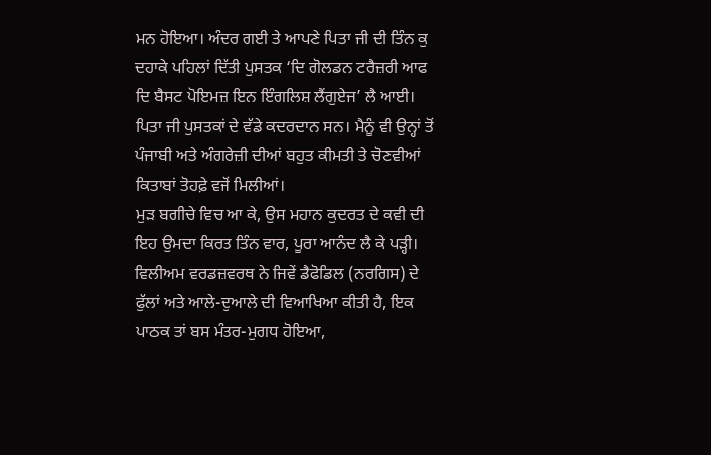ਮਨ ਹੋਇਆ। ਅੰਦਰ ਗਈ ਤੇ ਆਪਣੇ ਪਿਤਾ ਜੀ ਦੀ ਤਿੰਨ ਕੁ ਦਹਾਕੇ ਪਹਿਲਾਂ ਦਿੱਤੀ ਪੁਸਤਕ ‘ਦਿ ਗੋਲਡਨ ਟਰੈਜ਼ਰੀ ਆਫ ਦਿ ਬੈਸਟ ਪੋਇਮਜ਼ ਇਨ ਇੰਗਲਿਸ਼ ਲੈਂਗੁਏਜ’ ਲੈ ਆਈ। ਪਿਤਾ ਜੀ ਪੁਸਤਕਾਂ ਦੇ ਵੱਡੇ ਕਦਰਦਾਨ ਸਨ। ਮੈਨੂੰ ਵੀ ਉਨ੍ਹਾਂ ਤੋਂ ਪੰਜਾਬੀ ਅਤੇ ਅੰਗਰੇਜ਼ੀ ਦੀਆਂ ਬਹੁਤ ਕੀਮਤੀ ਤੇ ਚੋਣਵੀਆਂ ਕਿਤਾਬਾਂ ਤੋਹਫ਼ੇ ਵਜੋਂ ਮਿਲੀਆਂ।
ਮੁੜ ਬਗੀਚੇ ਵਿਚ ਆ ਕੇ, ਉਸ ਮਹਾਨ ਕੁਦਰਤ ਦੇ ਕਵੀ ਦੀ ਇਹ ਉਮਦਾ ਕਿਰਤ ਤਿੰਨ ਵਾਰ, ਪੂਰਾ ਆਨੰਦ ਲੈ ਕੇ ਪੜ੍ਹੀ। ਵਿਲੀਅਮ ਵਰਡਜ਼ਵਰਥ ਨੇ ਜਿਵੇਂ ਡੈਫੋਡਿਲ (ਨਰਗਿਸ) ਦੇ ਫੁੱਲਾਂ ਅਤੇ ਆਲੇ-ਦੁਆਲੇ ਦੀ ਵਿਆਖਿਆ ਕੀਤੀ ਹੈ, ਇਕ ਪਾਠਕ ਤਾਂ ਬਸ ਮੰਤਰ-ਮੁਗਧ ਹੋਇਆ,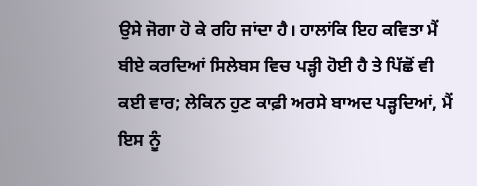ਉਸੇ ਜੋਗਾ ਹੋ ਕੇ ਰਹਿ ਜਾਂਦਾ ਹੈ। ਹਾਲਾਂਕਿ ਇਹ ਕਵਿਤਾ ਮੈਂ ਬੀਏ ਕਰਦਿਆਂ ਸਿਲੇਬਸ ਵਿਚ ਪੜ੍ਹੀ ਹੋਈ ਹੈ ਤੇ ਪਿੱਛੋਂ ਵੀ ਕਈ ਵਾਰ; ਲੇਕਿਨ ਹੁਣ ਕਾਫ਼ੀ ਅਰਸੇ ਬਾਅਦ ਪੜ੍ਹਦਿਆਂ, ਮੈਂ ਇਸ ਨੂੰ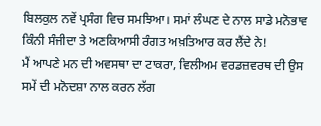ਬਿਲਕੁਲ ਨਵੇਂ ਪ੍ਰਸੰਗ ਵਿਚ ਸਮਝਿਆ। ਸਮਾਂ ਲੰਘਣ ਦੇ ਨਾਲ ਸਾਡੇ ਮਨੋਭਾਵ ਕਿੰਨੀ ਸੰਜੀਦਾ ਤੇ ਅਣਕਿਆਸੀ ਰੰਗਤ ਅਖ਼ਤਿਆਰ ਕਰ ਲੈਂਦੇ ਨੇ!
ਮੈਂ ਆਪਣੇ ਮਨ ਦੀ ਅਵਸਥਾ ਦਾ ਟਾਕਰਾ, ਵਿਲੀਅਮ ਵਰਡਜ਼ਵਰਥ ਦੀ ਉਸ ਸਮੇਂ ਦੀ ਮਨੋਦਸ਼ਾ ਨਾਲ ਕਰਨ ਲੱਗ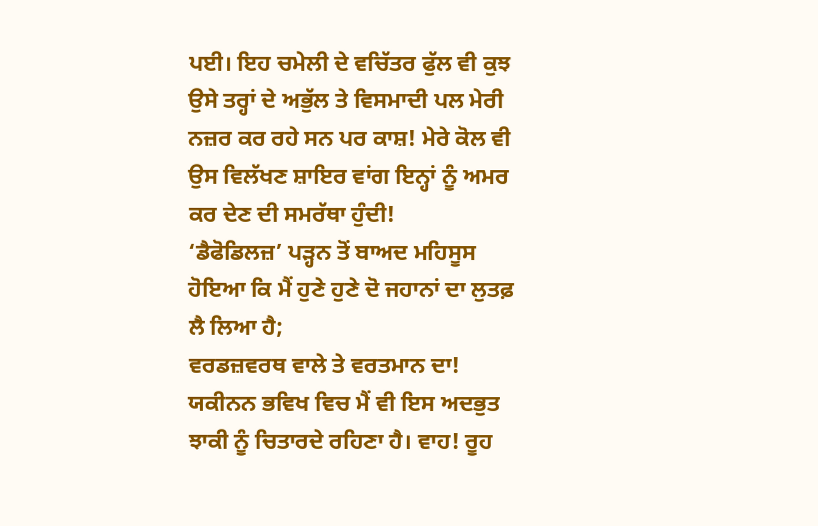ਪਈ। ਇਹ ਚਮੇਲੀ ਦੇ ਵਚਿੱਤਰ ਫੁੱਲ ਵੀ ਕੁਝ ਉਸੇ ਤਰ੍ਹਾਂ ਦੇ ਅਭੁੱਲ ਤੇ ਵਿਸਮਾਦੀ ਪਲ ਮੇਰੀ ਨਜ਼ਰ ਕਰ ਰਹੇ ਸਨ ਪਰ ਕਾਸ਼! ਮੇਰੇ ਕੋਲ ਵੀ ਉਸ ਵਿਲੱਖਣ ਸ਼ਾਇਰ ਵਾਂਗ ਇਨ੍ਹਾਂ ਨੂੰ ਅਮਰ ਕਰ ਦੇਣ ਦੀ ਸਮਰੱਥਾ ਹੁੰਦੀ!
‘ਡੈਫੋਡਿਲਜ਼’ ਪੜ੍ਹਨ ਤੋਂ ਬਾਅਦ ਮਹਿਸੂਸ ਹੋਇਆ ਕਿ ਮੈਂ ਹੁਣੇ ਹੁਣੇ ਦੋ ਜਹਾਨਾਂ ਦਾ ਲੁਤਫ਼ ਲੈ ਲਿਆ ਹੈ;
ਵਰਡਜ਼ਵਰਥ ਵਾਲੇ ਤੇ ਵਰਤਮਾਨ ਦਾ! ਯਕੀਨਨ ਭਵਿਖ ਵਿਚ ਮੈਂ ਵੀ ਇਸ ਅਦਭੁਤ ਝਾਕੀ ਨੂੰ ਚਿਤਾਰਦੇ ਰਹਿਣਾ ਹੈ। ਵਾਹ! ਰੂਹ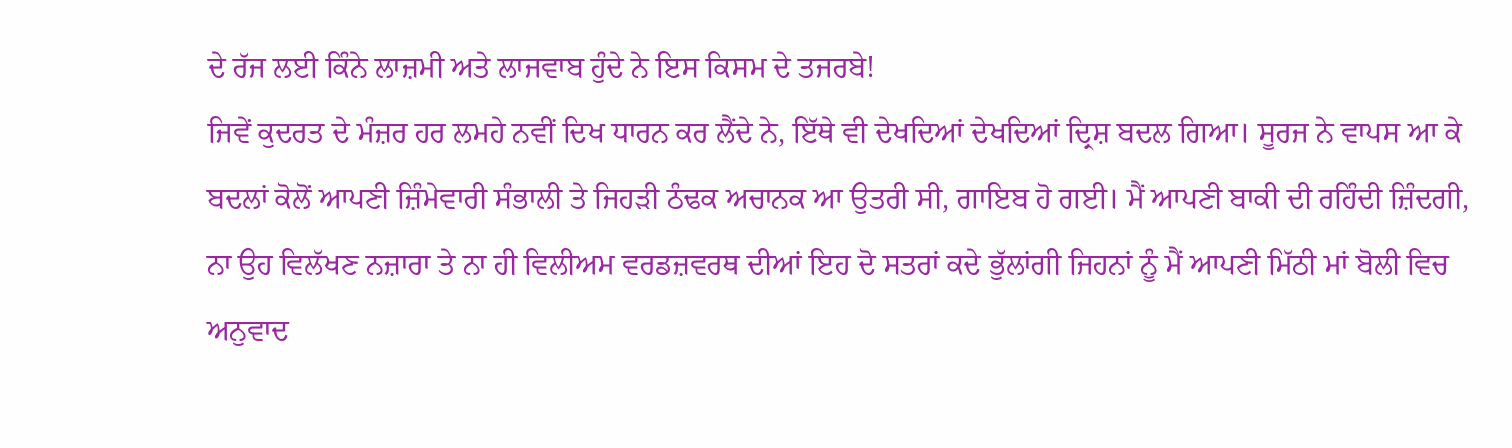ਦੇ ਰੱਜ ਲਈ ਕਿੰਨੇ ਲਾਜ਼ਮੀ ਅਤੇ ਲਾਜਵਾਬ ਹੁੰਦੇ ਨੇ ਇਸ ਕਿਸਮ ਦੇ ਤਜਰਬੇ!
ਜਿਵੇਂ ਕੁਦਰਤ ਦੇ ਮੰਜ਼ਰ ਹਰ ਲਮਹੇ ਨਵੀਂ ਦਿਖ ਧਾਰਨ ਕਰ ਲੈਂਦੇ ਨੇ, ਇੱਥੇ ਵੀ ਦੇਖਦਿਆਂ ਦੇਖਦਿਆਂ ਦ੍ਰਿਸ਼ ਬਦਲ ਗਿਆ। ਸੂਰਜ ਨੇ ਵਾਪਸ ਆ ਕੇ ਬਦਲਾਂ ਕੋਲੋਂ ਆਪਣੀ ਜ਼ਿੰਮੇਵਾਰੀ ਸੰਭਾਲੀ ਤੇ ਜਿਹੜੀ ਠੰਢਕ ਅਚਾਨਕ ਆ ਉਤਰੀ ਸੀ, ਗਾਇਬ ਹੋ ਗਈ। ਮੈਂ ਆਪਣੀ ਬਾਕੀ ਦੀ ਰਹਿੰਦੀ ਜ਼ਿੰਦਗੀ, ਨਾ ਉਹ ਵਿਲੱਖਣ ਨਜ਼ਾਰਾ ਤੇ ਨਾ ਹੀ ਵਿਲੀਅਮ ਵਰਡਜ਼ਵਰਥ ਦੀਆਂ ਇਹ ਦੋ ਸਤਰਾਂ ਕਦੇ ਭੁੱਲਾਂਗੀ ਜਿਹਨਾਂ ਨੂੰ ਮੈਂ ਆਪਣੀ ਮਿੱਠੀ ਮਾਂ ਬੋਲੀ ਵਿਚ ਅਨੁਵਾਦ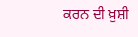ਕਰਨ ਦੀ ਖ਼ੁਸ਼ੀ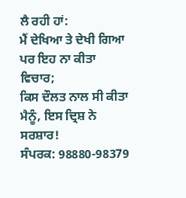ਲੈ ਰਹੀ ਹਾਂ:
ਮੈਂ ਦੇਖਿਆ ਤੇ ਦੇਖੀ ਗਿਆ ਪਰ ਇਹ ਨਾ ਕੀਤਾ ਵਿਚਾਰ;
ਕਿਸ ਦੌਲਤ ਨਾਲ ਸੀ ਕੀਤਾ ਮੈਨੂੰ, ਇਸ ਦ੍ਰਿਸ਼ ਨੇ ਸਰਸ਼ਾਰ!
ਸੰਪਰਕ: 98880-98379